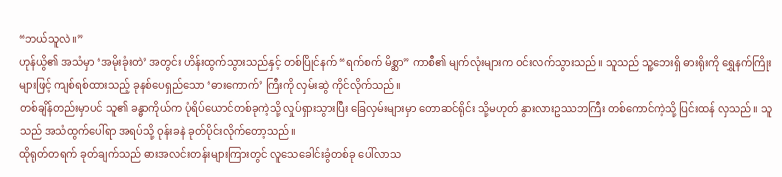“ဘယ်သူလဲ။”
ဟုန်ယွိ၏ အသံမှာ ‘အမိုးခုံးတဲ’ အတွင်း ဟိန်းထွက်သွားသည်နှင့် တစ်ပြိုင်နက် “ရက်စက် မိစ္ဆာ” ကာစီ၏ မျက်လုံးများက ဝင်းလက်သွားသည်။ သူသည် သူ့ဘေးရှိ ဓားရိုးကို ရွှေနက်ကြိုးများဖြင့် ကျစ်ရစ်ထားသည့် ခုနစ်ပေရှည်သော ‘ဓားကောက်’ ကြီးကို လှမ်းဆွဲ ကိုင်လိုက်သည်။
တစ်ချိန်တည်းမှာပင် သူ၏ ခန္ဓာကိုယ်က ပုံရိပ်ယောင်တစ်ခုကဲ့သို့ လှုပ်ရှားသွားပြီး ခြေလှမ်းများမှာ တောဆင်ရိုင်း သို့မဟုတ် နွားလားဥဿဘကြီး တစ်ကောင်ကဲ့သို့ ပြင်းထန် လှသည်။ သူသည် အသံထွက်ပေါ်ရာ အရပ်သို့ ဝုန်းခနဲ ခုတ်ပိုင်းလိုက်တော့သည်။
ထိုရုတ်တရက် ခုတ်ချက်သည် ဓားအလင်းတန်းများကြားတွင် လူသေခေါင်းခွံတစ်ခု ပေါ်လာသ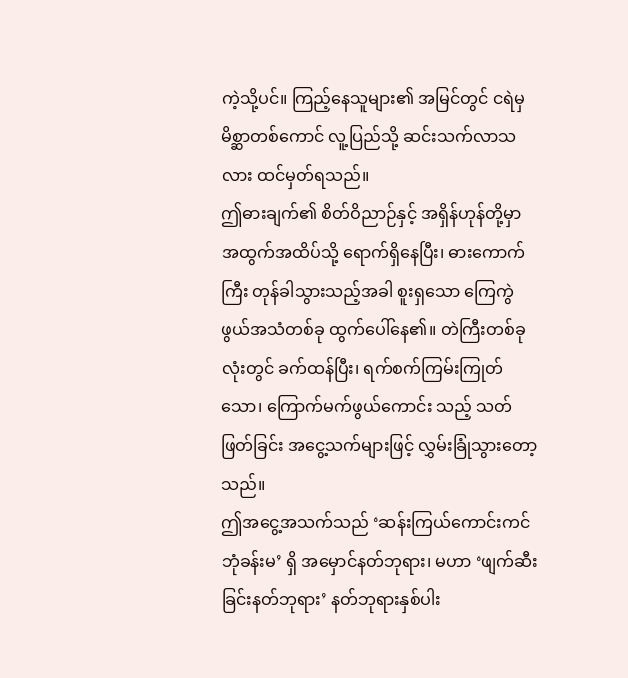ကဲ့သို့ပင်။ ကြည့်နေသူများ၏ အမြင်တွင် ငရဲမှ မိစ္ဆာတစ်ကောင် လူ့ပြည်သို့ ဆင်းသက်လာသလား ထင်မှတ်ရသည်။
ဤဓားချက်၏ စိတ်ဝိညာဉ်နှင့် အရှိန်ဟုန်တို့မှာ အထွက်အထိပ်သို့ ရောက်ရှိနေပြီး၊ ဓားကောက်ကြီး တုန်ခါသွားသည့်အခါ စူးရှသော ကြေကွဲဖွယ်အသံတစ်ခု ထွက်ပေါ်နေ၏။ တဲကြီးတစ်ခုလုံးတွင် ခက်ထန်ပြီး၊ ရက်စက်ကြမ်းကြုတ်သော၊ ကြောက်မက်ဖွယ်ကောင်း သည့် သတ်ဖြတ်ခြင်း အငွေ့သက်များဖြင့် လွှမ်းခြုံသွားတော့သည်။
ဤအငွေ့အသက်သည် ‘ဆန်းကြယ်ကောင်းကင်ဘုံခန်းမ’ ရှိ အမှောင်နတ်ဘုရား၊ မဟာ ‘ဖျက်ဆီးခြင်းနတ်ဘုရား’ နတ်ဘုရားနှစ်ပါး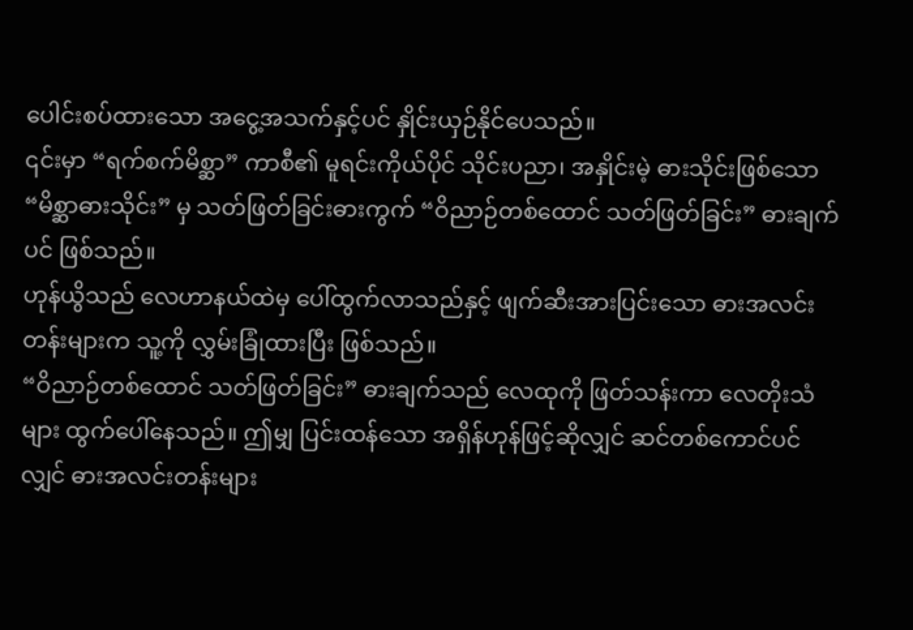ပေါင်းစပ်ထားသော အငွေ့အသက်နှင့်ပင် နှိုင်းယှဉ်နိုင်ပေသည်။
၎င်းမှာ “ရက်စက်မိစ္ဆာ” ကာစီ၏ မူရင်းကိုယ်ပိုင် သိုင်းပညာ၊ အနှိုင်းမဲ့ ဓားသိုင်းဖြစ်သော “မိစ္ဆာဓားသိုင်း” မှ သတ်ဖြတ်ခြင်းဓားကွက် “ဝိညာဉ်တစ်ထောင် သတ်ဖြတ်ခြင်း” ဓားချက် ပင် ဖြစ်သည်။
ဟုန်ယွိသည် လေဟာနယ်ထဲမှ ပေါ်ထွက်လာသည်နှင့် ဖျက်ဆီးအားပြင်းသော ဓားအလင်း တန်းများက သူ့ကို လွှမ်းခြုံထားပြီး ဖြစ်သည်။
“ဝိညာဉ်တစ်ထောင် သတ်ဖြတ်ခြင်း” ဓားချက်သည် လေထုကို ဖြတ်သန်းကာ လေတိုးသံ များ ထွက်ပေါ်နေသည်။ ဤမျှ ပြင်းထန်သော အရှိန်ဟုန်ဖြင့်ဆိုလျှင် ဆင်တစ်ကောင်ပင် လျှင် ဓားအလင်းတန်းများ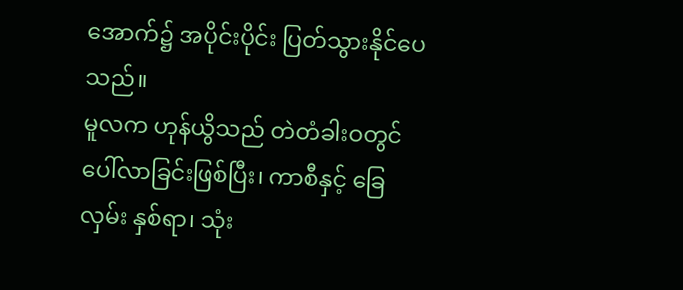အောက်၌ အပိုင်းပိုင်း ပြတ်သွားနိုင်ပေသည်။
မူလက ဟုန်ယွိသည် တဲတံခါးဝတွင် ပေါ်လာခြင်းဖြစ်ပြီး၊ ကာစီနှင့် ခြေလှမ်း နှစ်ရာ၊ သုံး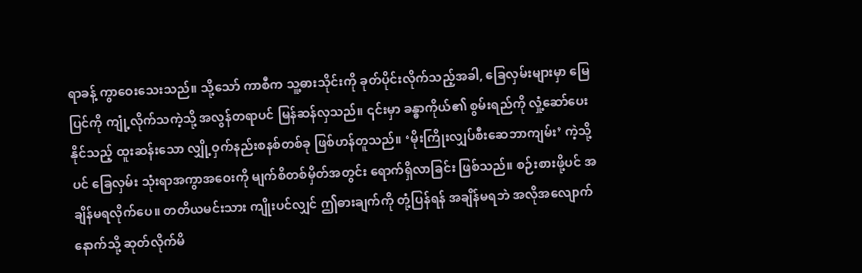ရာခန့် ကွာဝေးသေးသည်။ သို့သော် ကာစီက သူ့ဓားသိုင်းကို ခုတ်ပိုင်းလိုက်သည့်အခါ, ခြေလှမ်းများမှာ မြေပြင်ကို ကျုံ့လိုက်သကဲ့သို့ အလွန်တရာပင် မြန်ဆန်လှသည်။ ၎င်းမှာ ခန္ဓာကိုယ်၏ စွမ်းရည်ကို လှုံ့ဆော်ပေးနိုင်သည့် ထူးဆန်းသော လျှို့ဝှက်နည်းစနစ်တစ်ခု ဖြစ်ဟန်တူသည်။ ‘မိုးကြိုးလျှပ်စီးဆေဘာကျမ်း’ ကဲ့သို့ပင် ခြေလှမ်း သုံးရာအကွာအဝေးကို မျက်စိတစ်မှိတ်အတွင်း ရောက်ရှိလာခြင်း ဖြစ်သည်။ စဉ်းစားဖို့ပင် အချိန်မရလိုက်ပေ။ တတိယမင်းသား ကျိုးပင်လျှင် ဤဓားချက်ကို တုံ့ပြန်ရန် အချိန်မရဘဲ အလိုအလျောက် နောက်သို့ ဆုတ်လိုက်မိ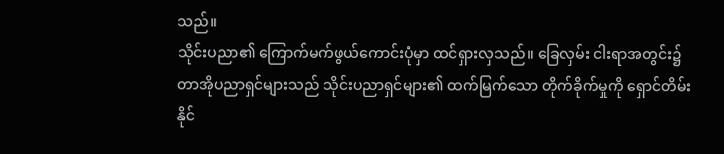သည်။
သိုင်းပညာ၏ ကြောက်မက်ဖွယ်ကောင်းပုံမှာ ထင်ရှားလှသည်။ ခြေလှမ်း ငါးရာအတွင်း၌ တာအိုပညာရှင်များသည် သိုင်းပညာရှင်များ၏ ထက်မြက်သော တိုက်ခိုက်မှုကို ရှောင်တိမ်းနိုင်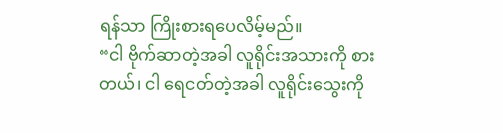ရန်သာ ကြိုးစားရပေလိမ့်မည်။
“ငါ ဗိုက်ဆာတဲ့အခါ လူရိုင်းအသားကို စားတယ်၊ ငါ ရေငတ်တဲ့အခါ လူရိုင်းသွေးကို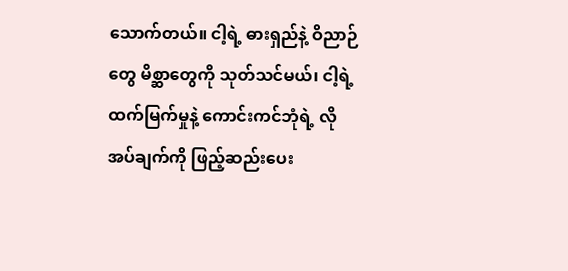သောက်တယ်။ ငါ့ရဲ့ ဓားရှည်နဲ့ ဝိညာဉ်တွေ မိစ္ဆာတွေကို သုတ်သင်မယ်၊ ငါ့ရဲ့ ထက်မြက်မှုနဲ့ ကောင်းကင်ဘုံရဲ့ လိုအပ်ချက်ကို ဖြည့်ဆည်းပေး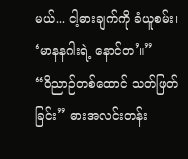မယ်... ငါ့ဓားချက်ကို ခံယူစမ်း၊ ‘မာနနဂါးရဲ့ နောင်တ’။”
“ဝိညာဉ်တစ်ထောင် သတ်ဖြတ်ခြင်း” ဓားအလင်းတန်း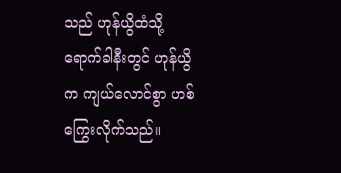သည် ဟုန်ယွိထံသို့ ရောက်ခါနီးတွင် ဟုန်ယွိက ကျယ်လောင်စွာ ဟစ်ကြွေးလိုက်သည်။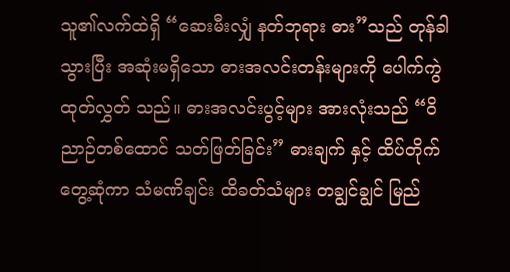သူ၏လက်ထဲရှိ “ဆေးမီးလျှံ နတ်ဘုရား ဓား”သည် တုန်ခါသွားပြီး အဆုံးမရှိသော ဓားအလင်းတန်းများကို ပေါက်ကွဲထုတ်လွှတ် သည်။ ဓားအလင်းပွင့်များ အားလုံးသည် “ဝိညာဉ်တစ်ထောင် သတ်ဖြတ်ခြင်း” ဓားချက် နှင့် ထိပ်တိုက်တွေ့ဆုံကာ သံမဏိချင်း ထိခတ်သံများ တချွင်ချွင် မြည်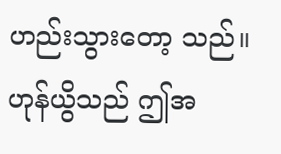ဟည်းသွားတော့ သည်။
ဟုန်ယွိသည် ဤအ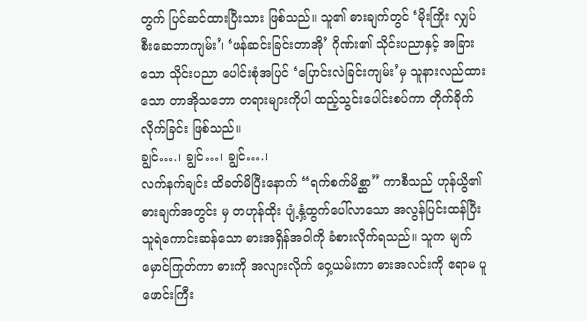တွက် ပြင်ဆင်ထားပြီးသား ဖြစ်သည်။ သူ၏ ဓားချက်တွင် ‘မိုးကြိုး လျှပ်စီးဆေဘာကျမ်း’၊ ‘ဖန်ဆင်းခြင်းတာအို’ ဂိုဏ်း၏ သိုင်းပညာနှင့် အခြားသော သိုင်းပညာ ပေါင်းစုံအပြင် ‘ပြောင်းလဲခြင်းကျမ်း’မှ သူနားလည်ထားသော တာအိုသဘော တရားများကိုပါ ထည့်သွင်းပေါင်းစပ်ကာ တိုက်ခိုက်လိုက်ခြင်း ဖြစ်သည်။
ချွင်….၊ ချွင်…၊ ချွင်….၊
လက်နက်ချင်း ထိခတ်မိပြီးနောက် “ရက်စက်မိစ္ဆာ” ကာစီသည် ဟုန်ယွိ၏ ဓားချက်အတွင်း မှ တဟုန်ထိုး ပျံ့နှံ့ထွက်ပေါ်လာသော အလွန်ပြင်းထန်ပြီး သူရဲကောင်းဆန်သော ဓားအရှိန်အဝါကို ခံစားလိုက်ရသည်။ သူက မျက်မှောင်ကြုတ်ကာ ဓားကို အလျားလိုက် ဝှေ့ယမ်းကာ ဓားအလင်းကို ဧရာမ ပူဖောင်းကြီး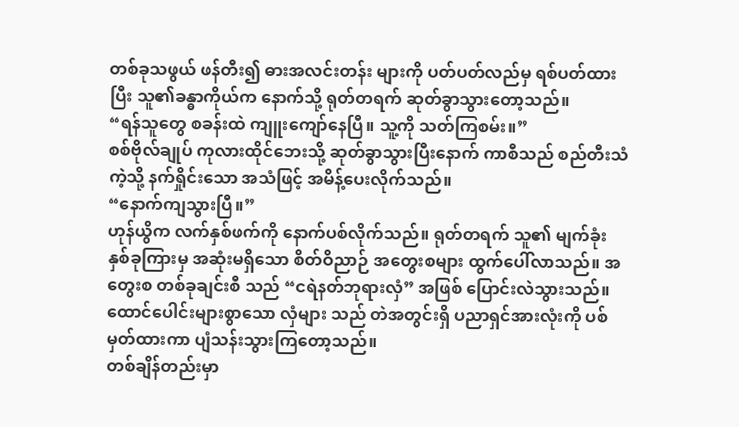တစ်ခုသဖွယ် ဖန်တီး၍ ဓားအလင်းတန်း များကို ပတ်ပတ်လည်မှ ရစ်ပတ်ထားပြီး သူ၏ခန္ဓာကိုယ်က နောက်သို့ ရုတ်တရက် ဆုတ်ခွာသွားတော့သည်။
“ရန်သူတွေ စခန်းထဲ ကျူးကျော်နေပြီ။ သူ့ကို သတ်ကြစမ်း။”
စစ်ဗိုလ်ချုပ် ကုလားထိုင်ဘေးသို့ ဆုတ်ခွာသွားပြီးနောက် ကာစီသည် စည်တီးသံကဲ့သို့ နက်ရှိုင်းသော အသံဖြင့် အမိန့်ပေးလိုက်သည်။
“နောက်ကျသွားပြီ။”
ဟုန်ယွိက လက်နှစ်ဖက်ကို နောက်ပစ်လိုက်သည်။ ရုတ်တရက် သူ၏ မျက်ခုံးနှစ်ခုကြားမှ အဆုံးမရှိသော စိတ်ဝိညာဉ် အတွေးစများ ထွက်ပေါ်လာသည်။ အတွေးစ တစ်ခုချင်းစီ သည် “ငရဲနတ်ဘုရားလှံ” အဖြစ် ပြောင်းလဲသွားသည်။ ထောင်ပေါင်းများစွာသော လှံများ သည် တဲအတွင်းရှိ ပညာရှင်အားလုံးကို ပစ်မှတ်ထားကာ ပျံသန်းသွားကြတော့သည်။
တစ်ချိန်တည်းမှာ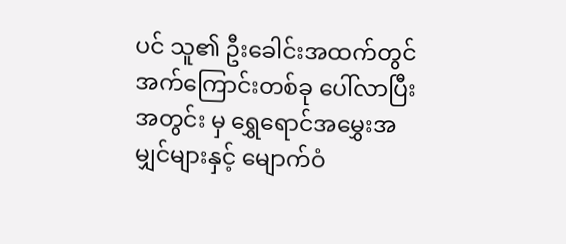ပင် သူ၏ ဦးခေါင်းအထက်တွင် အက်ကြောင်းတစ်ခု ပေါ်လာပြီး အတွင်း မှ ရွှေရောင်အမွှေးအမျှင်များနှင့် မျောက်ဝံ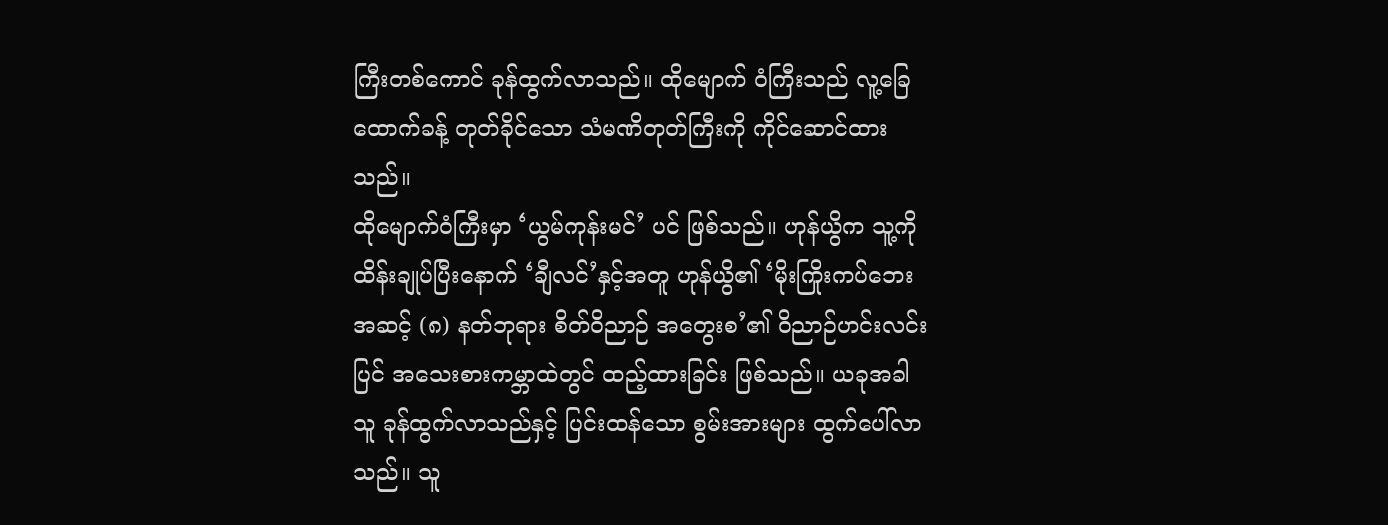ကြီးတစ်ကောင် ခုန်ထွက်လာသည်။ ထိုမျောက် ဝံကြီးသည် လူ့ခြေထောက်ခန့် တုတ်ခိုင်သော သံမဏိတုတ်ကြီးကို ကိုင်ဆောင်ထားသည်။
ထိုမျောက်ဝံကြီးမှာ ‘ယွမ်ကုန်းမင်’ ပင် ဖြစ်သည်။ ဟုန်ယွိက သူ့ကို ထိန်းချုပ်ပြီးနောက် ‘ချီလင်’နှင့်အတူ ဟုန်ယွိ၏ ‘မိုးကြိုးကပ်ဘေး အဆင့် (၈) နတ်ဘုရား စိတ်ဝိညာဉ် အတွေးစ’၏ ဝိညာဉ်ဟင်းလင်းပြင် အသေးစားကမ္ဘာထဲတွင် ထည့်ထားခြင်း ဖြစ်သည်။ ယခုအခါ သူ ခုန်ထွက်လာသည်နှင့် ပြင်းထန်သော စွမ်းအားများ ထွက်ပေါ်လာသည်။ သူ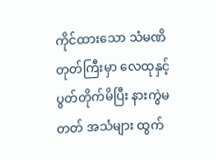ကိုင်ထားသော သံမဏိတုတ်ကြီးမှာ လေထုနှင့် ပွတ်တိုက်မိပြီး နားကွဲမတတ် အသံများ ထွက်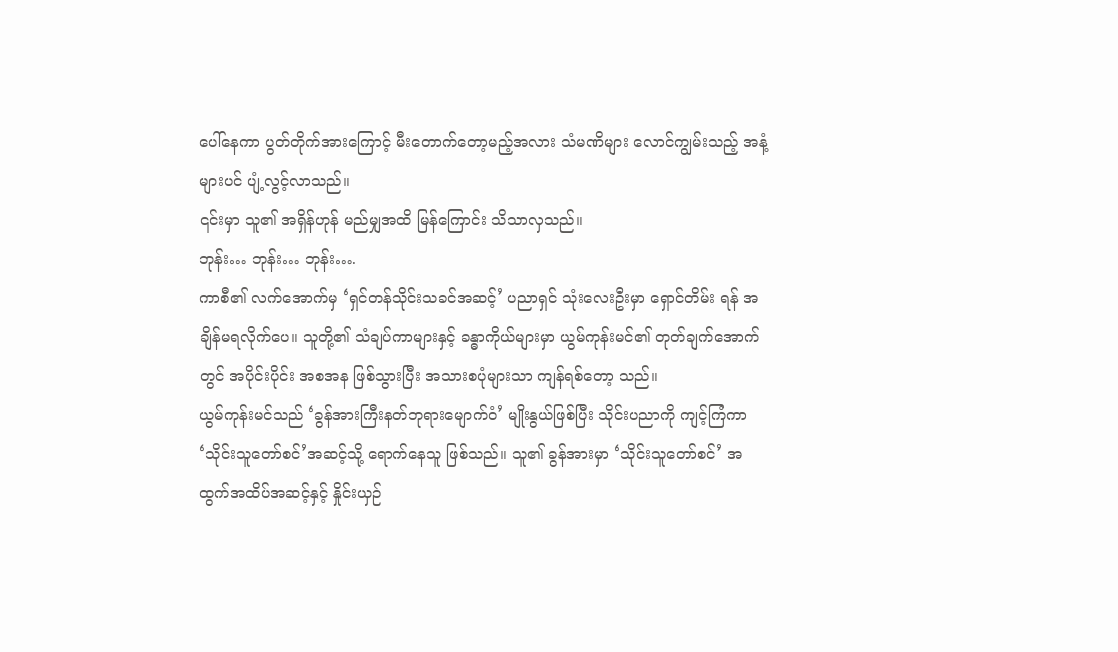ပေါ်နေကာ ပွတ်တိုက်အားကြောင့် မီးတောက်တော့မည့်အလား သံမဏိများ လောင်ကျွမ်းသည့် အနံ့များပင် ပျံ့လွင့်လာသည်။
၎င်းမှာ သူ၏ အရှိန်ဟုန် မည်မျှအထိ မြန်ကြောင်း သိသာလှသည်။
ဘုန်း… ဘုန်း… ဘုန်း….
ကာစီ၏ လက်အောက်မှ ‘ရှင်တန်သိုင်းသခင်အဆင့်’ ပညာရှင် သုံးလေးဦးမှာ ရှောင်တိမ်း ရန် အချိန်မရလိုက်ပေ။ သူတို့၏ သံချပ်ကာများနှင့် ခန္ဓာကိုယ်များမှာ ယွမ်ကုန်းမင်၏ တုတ်ချက်အောက်တွင် အပိုင်းပိုင်း အစအန ဖြစ်သွားပြီး အသားစပုံများသာ ကျန်ရစ်တော့ သည်။
ယွမ်ကုန်းမင်သည် ‘ခွန်အားကြီးနတ်ဘုရားမျောက်ဝံ’ မျိုးနွယ်ဖြစ်ပြီး သိုင်းပညာကို ကျင့်ကြံကာ ‘သိုင်းသူတော်စင်’အဆင့်သို့ ရောက်နေသူ ဖြစ်သည်။ သူ၏ ခွန်အားမှာ ‘သိုင်းသူတော်စင်’ အထွက်အထိပ်အဆင့်နှင့် နှိုင်းယှဉ်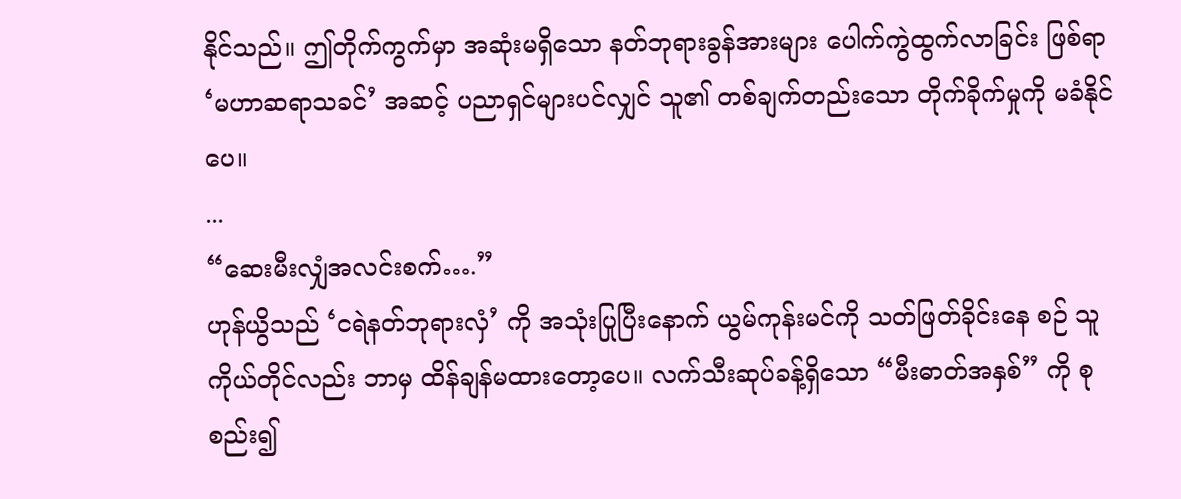နိုင်သည်။ ဤတိုက်ကွက်မှာ အဆုံးမရှိသော နတ်ဘုရားခွန်အားများ ပေါက်ကွဲထွက်လာခြင်း ဖြစ်ရာ ‘မဟာဆရာသခင်’ အဆင့် ပညာရှင်များပင်လျှင် သူ၏ တစ်ချက်တည်းသော တိုက်ခိုက်မှုကို မခံနိုင်ပေ။
...
“ဆေးမီးလျှံအလင်းစက်….”
ဟုန်ယွိသည် ‘ငရဲနတ်ဘုရားလှံ’ ကို အသုံးပြုပြီးနောက် ယွမ်ကုန်းမင်ကို သတ်ဖြတ်ခိုင်းနေ စဉ် သူကိုယ်တိုင်လည်း ဘာမှ ထိန်ချန်မထားတော့ပေ။ လက်သီးဆုပ်ခန့်ရှိသော “မီးဓာတ်အနှစ်” ကို စုစည်း၍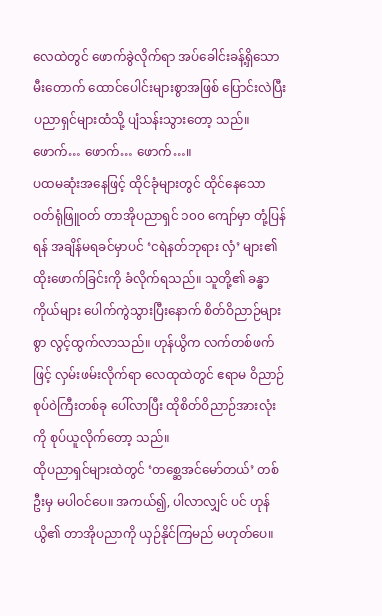လေထဲတွင် ဖောက်ခွဲလိုက်ရာ အပ်ခေါင်းခန့်ရှိသော မီးတောက် ထောင်ပေါင်းများစွာအဖြစ် ပြောင်းလဲပြီး ပညာရှင်များထံသို့ ပျံသန်းသွားတော့ သည်။
ဖောက်… ဖောက်… ဖောက်…။
ပထမဆုံးအနေဖြင့် ထိုင်ခုံများတွင် ထိုင်နေသော ဝတ်ရုံဖြူဝတ် တာအိုပညာရှင် ၁၀၀ ကျော်မှာ တုံ့ပြန်ရန် အချိန်မရခင်မှာပင် ‘ငရဲနတ်ဘုရား လှံ’ များ၏ ထိုးဖောက်ခြင်းကို ခံလိုက်ရသည်။ သူတို့၏ ခန္ဓာကိုယ်များ ပေါက်ကွဲသွားပြီးနောက် စိတ်ဝိညာဉ်များစွာ လွင့်ထွက်လာသည်။ ဟုန်ယွိက လက်တစ်ဖက်ဖြင့် လှမ်းဖမ်းလိုက်ရာ လေထုထဲတွင် ဧရာမ ဝိညာဉ်စုပ်ဝဲကြီးတစ်ခု ပေါ်လာပြီး ထိုစိတ်ဝိညာဉ်အားလုံးကို စုပ်ယူလိုက်တော့ သည်။
ထိုပညာရှင်များထဲတွင် ‘တစ္ဆေအင်မော်တယ်’ တစ်ဦးမှ မပါဝင်ပေ။ အကယ်၍, ပါလာလျှင် ပင် ဟုန်ယွိ၏ တာအိုပညာကို ယှဉ်နိုင်ကြမည် မဟုတ်ပေ။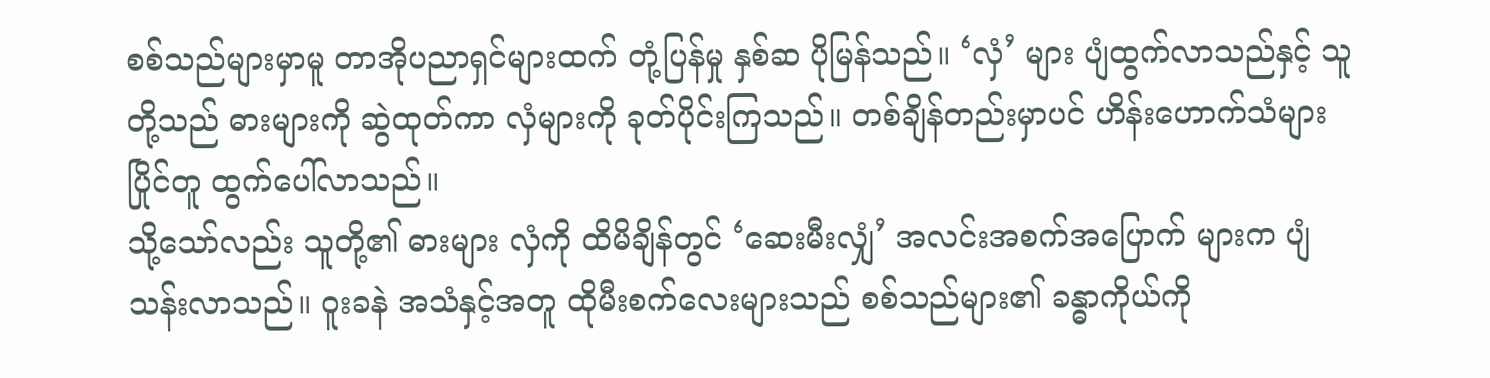စစ်သည်များမှာမူ တာအိုပညာရှင်များထက် တုံ့ပြန်မှု နှစ်ဆ ပိုမြန်သည်။ ‘လှံ’ များ ပျံထွက်လာသည်နှင့် သူတို့သည် ဓားများကို ဆွဲထုတ်ကာ လှံများကို ခုတ်ပိုင်းကြသည်။ တစ်ချိန်တည်းမှာပင် ဟိန်းဟောက်သံများ ပြိုင်တူ ထွက်ပေါ်လာသည်။
သို့သော်လည်း သူတို့၏ ဓားများ လှံကို ထိမိချိန်တွင် ‘ဆေးမီးလျှံ’ အလင်းအစက်အပြောက် များက ပျံသန်းလာသည်။ ဝူးခနဲ အသံနှင့်အတူ ထိုမီးစက်လေးများသည် စစ်သည်များ၏ ခန္ဓာကိုယ်ကို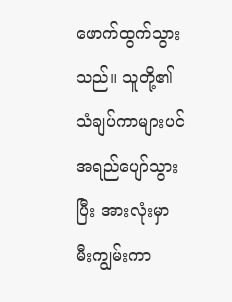ဖောက်ထွက်သွားသည်။ သူတို့၏ သံချပ်ကာများပင် အရည်ပျော်သွားပြီး အားလုံးမှာ မီးကျွမ်းကာ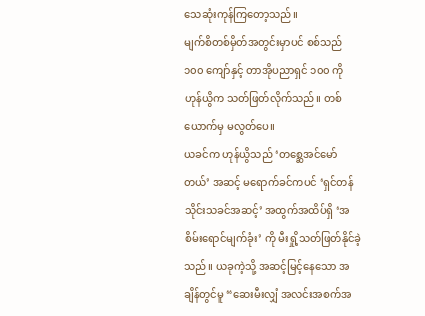သေဆုံးကုန်ကြတော့သည်။
မျက်စိတစ်မှိတ်အတွင်းမှာပင် စစ်သည် ၁၀၀ ကျော်နှင့် တာအိုပညာရှင် ၁၀၀ ကို ဟုန်ယွိက သတ်ဖြတ်လိုက်သည်။ တစ်ယောက်မှ မလွတ်ပေ။
ယခင်က ဟုန်ယွိသည် ‘တစ္ဆေအင်မော်တယ်’ အဆင့် မရောက်ခင်ကပင် ‘ရှင်တန် သိုင်းသခင်အဆင့်’ အထွက်အထိပ်ရှိ ‘အစိမ်းရောင်မျက်ခုံး’ ကို မီးရှို့သတ်ဖြတ်နိုင်ခဲ့သည်။ ယခုကဲ့သို့ အဆင့်မြင့်နေသော အချိန်တွင်မူ “ဆေးမီးလျှံ အလင်းအစက်အ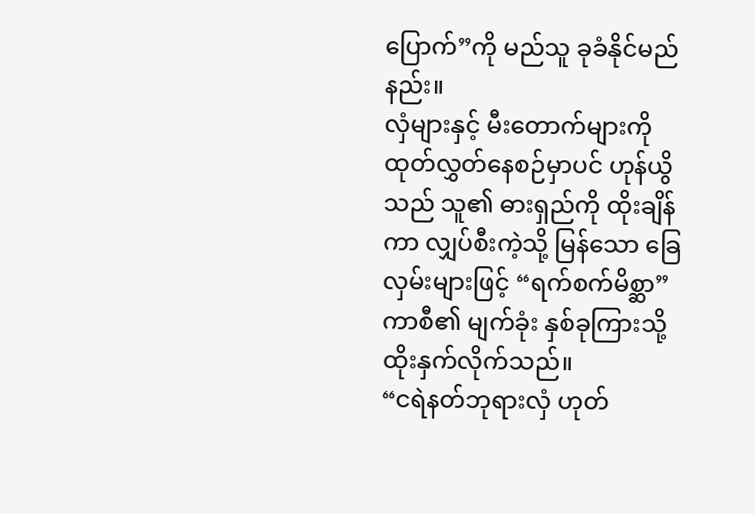ပြောက်”ကို မည်သူ ခုခံနိုင်မည်နည်း။
လှံများနှင့် မီးတောက်များကို ထုတ်လွှတ်နေစဉ်မှာပင် ဟုန်ယွိသည် သူ၏ ဓားရှည်ကို ထိုးချိန်ကာ လျှပ်စီးကဲ့သို့ မြန်သော ခြေလှမ်းများဖြင့် “ရက်စက်မိစ္ဆာ” ကာစီ၏ မျက်ခုံး နှစ်ခုကြားသို့ ထိုးနှက်လိုက်သည်။
“ငရဲနတ်ဘုရားလှံ ဟုတ်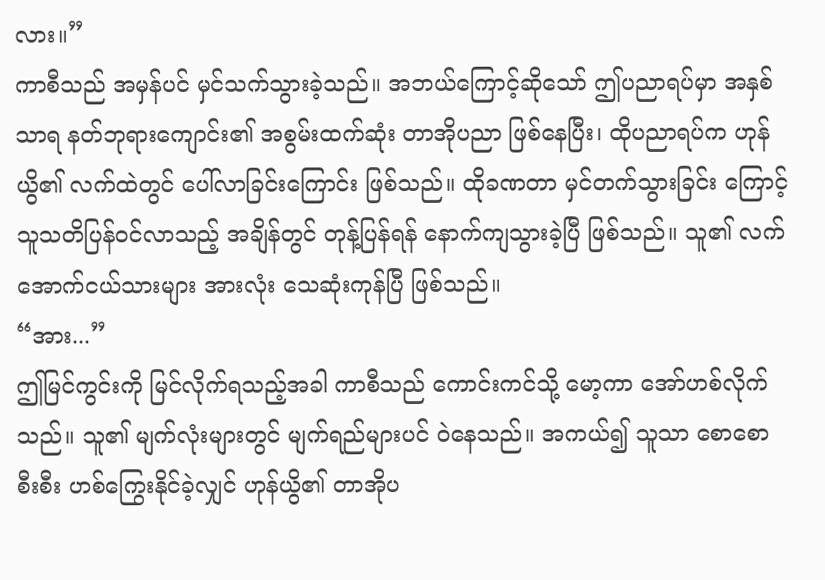လား။”
ကာစီသည် အမှန်ပင် မှင်သက်သွားခဲ့သည်။ အဘယ်ကြောင့်ဆိုသော် ဤပညာရပ်မှာ အနှစ်သာရ နတ်ဘုရားကျောင်း၏ အစွမ်းထက်ဆုံး တာအိုပညာ ဖြစ်နေပြီး၊ ထိုပညာရပ်က ဟုန်ယွိ၏ လက်ထဲတွင် ပေါ်လာခြင်းကြောင်း ဖြစ်သည်။ ထိုခဏတာ မှင်တက်သွားခြင်း ကြောင့် သူသတိပြန်ဝင်လာသည့် အချိန်တွင် တုန့်ပြန်ရန် နောက်ကျသွားခဲ့ပြီ ဖြစ်သည်။ သူ၏ လက်အောက်ငယ်သားများ အားလုံး သေဆုံးကုန်ပြီ ဖြစ်သည်။
“အား...”
ဤမြင်ကွင်းကို မြင်လိုက်ရသည့်အခါ ကာစီသည် ကောင်းကင်သို့ မော့ကာ အော်ဟစ်လိုက် သည်။ သူ၏ မျက်လုံးများတွင် မျက်ရည်များပင် ဝဲနေသည်။ အကယ်၍ သူသာ စောစော စီးစီး ဟစ်ကြွေးနိုင်ခဲ့လျှင် ဟုန်ယွိ၏ တာအိုပ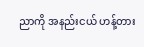ညာကို အနည်းငယ် ဟန့်တား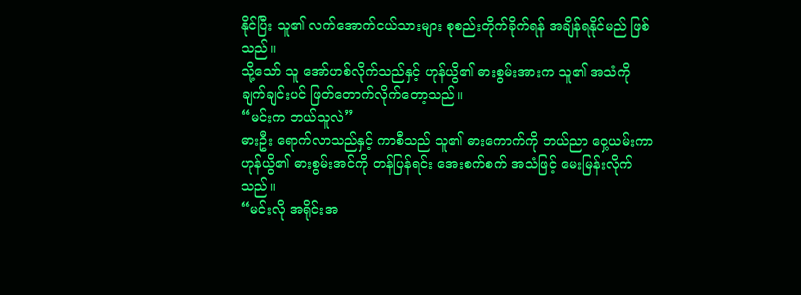နိုင်ပြီး သူ၏ လက်အောက်ငယ်သားများ စုစည်းတိုက်ခိုက်ရန် အချိန်ရနိုင်မည် ဖြစ်သည်။
သို့သော် သူ အော်ဟစ်လိုက်သည်နှင့် ဟုန်ယွိ၏ ဓားစွမ်းအားက သူ၏ အသံကို ချက်ချင်းပင် ဖြတ်တောက်လိုက်တော့သည်။
“မင်းက ဘယ်သူလဲ”
ဓားဦး ရောက်လာသည်နှင့် ကာစီသည် သူ၏ ဓားကောက်ကို ဘယ်ညာ ဝှေ့ယမ်းကာ ဟုန်ယွိ၏ ဓားစွမ်းအင်ကို တန်ပြန်ရင်း အေးစက်စက် အသံဖြင့် မေးမြန်းလိုက်သည်။
“မင်းလို အရိုင်းအ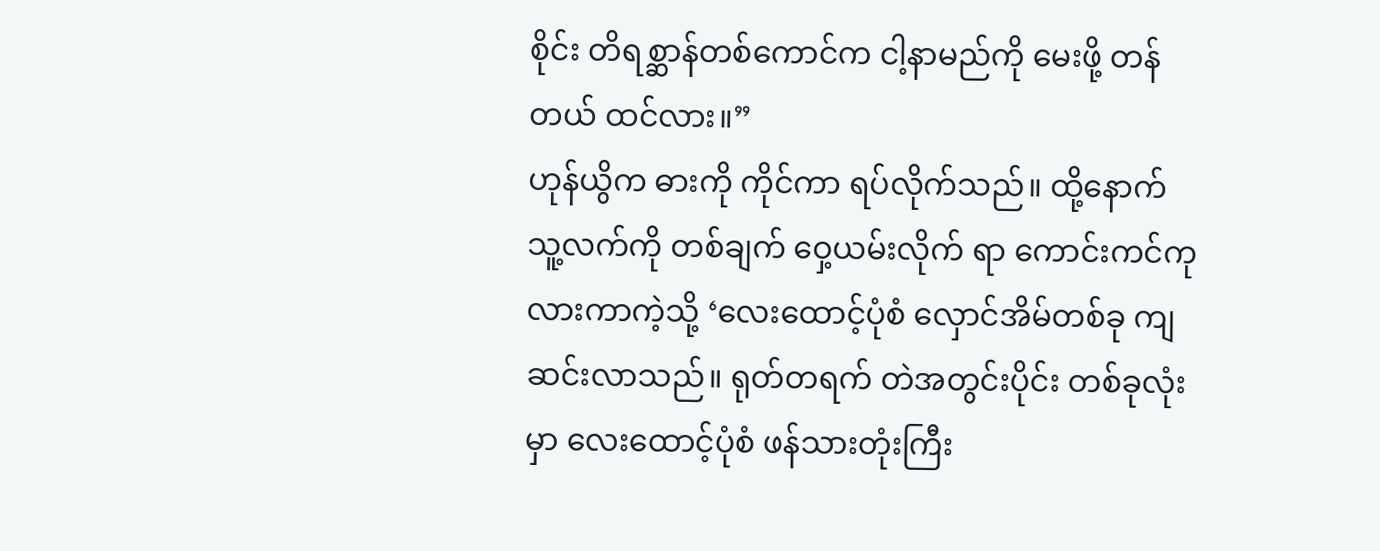စိုင်း တိရစ္ဆာန်တစ်ကောင်က ငါ့နာမည်ကို မေးဖို့ တန်တယ် ထင်လား။”
ဟုန်ယွိက ဓားကို ကိုင်ကာ ရပ်လိုက်သည်။ ထို့နောက် သူ့လက်ကို တစ်ချက် ဝှေ့ယမ်းလိုက် ရာ ကောင်းကင်ကုလားကာကဲ့သို့ ‘လေးထောင့်ပုံစံ လှောင်အိမ်တစ်ခု ကျဆင်းလာသည်။ ရုတ်တရက် တဲအတွင်းပိုင်း တစ်ခုလုံးမှာ လေးထောင့်ပုံစံ ဖန်သားတုံးကြီး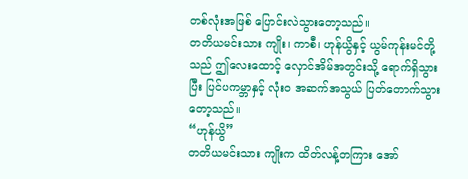တစ်လုံးအဖြစ် ပြောင်းလဲသွားတော့သည်။
တတိယမင်းသား ကျိုး၊ ကာစီ၊ ဟုန်ယွိနှင့် ယွမ်ကုန်းမင်တို့သည် ဤလေးထောင့် လှောင်အိမ်အတွင်းသို့ ရောက်ရှိသွားပြီး ပြင်ပကမ္ဘာနှင့် လုံးဝ အဆက်အသွယ် ပြတ်တောက်သွားတော့သည်။
“ဟုန်ယွိ”
တတိယမင်းသား ကျိုးက ထိတ်လန့်တကြား အော်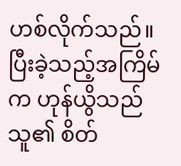ဟစ်လိုက်သည်။ ပြီးခဲ့သည့်အကြိမ်က ဟုန်ယွိသည် သူ၏ စိတ်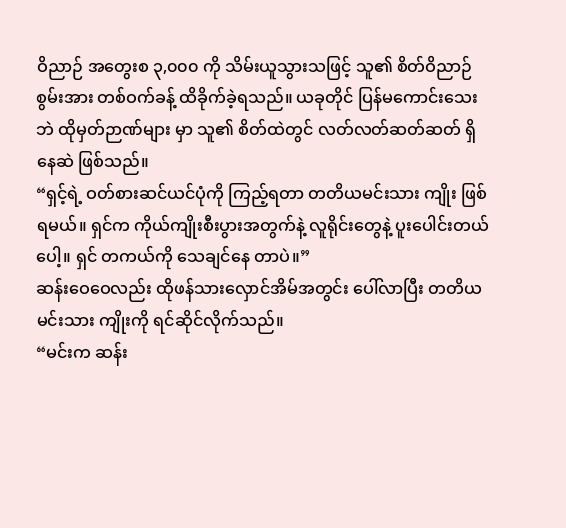ဝိညာဉ် အတွေးစ ၃,၀၀၀ ကို သိမ်းယူသွားသဖြင့် သူ၏ စိတ်ဝိညာဉ် စွမ်းအား တစ်ဝက်ခန့် ထိခိုက်ခဲ့ရသည်။ ယခုတိုင် ပြန်မကောင်းသေးဘဲ ထိုမှတ်ဉာဏ်များ မှာ သူ၏ စိတ်ထဲတွင် လတ်လတ်ဆတ်ဆတ် ရှိနေဆဲ ဖြစ်သည်။
“ရှင့်ရဲ့ ဝတ်စားဆင်ယင်ပုံကို ကြည့်ရတာ တတိယမင်းသား ကျိုး ဖြစ်ရမယ်။ ရှင်က ကိုယ်ကျိုးစီးပွားအတွက်နဲ့ လူရိုင်းတွေနဲ့ ပူးပေါင်းတယ်ပေါ့။ ရှင် တကယ်ကို သေချင်နေ တာပဲ။”
ဆန်းဝေဝေလည်း ထိုဖန်သားလှောင်အိမ်အတွင်း ပေါ်လာပြီး တတိယမင်းသား ကျိုးကို ရင်ဆိုင်လိုက်သည်။
“မင်းက ဆန်း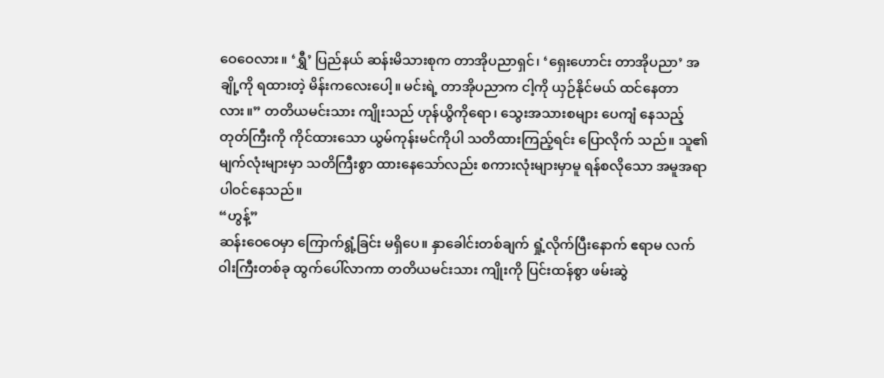ဝေဝေလား။ ‘ရွှီ’ ပြည်နယ် ဆန်းမိသားစုက တာအိုပညာရှင်၊ ‘ရှေးဟောင်း တာအိုပညာ’ အချို့ကို ရထားတဲ့ မိန်းကလေးပေါ့။ မင်းရဲ့ တာအိုပညာက ငါ့ကို ယှဉ်နိုင်မယ် ထင်နေတာလား။” တတိယမင်းသား ကျိုးသည် ဟုန်ယွိကိုရော၊ သွေးအသားစများ ပေကျံ နေသည့် တုတ်ကြီးကို ကိုင်ထားသော ယွမ်ကုန်းမင်ကိုပါ သတိထားကြည့်ရင်း ပြောလိုက် သည်။ သူ၏ မျက်လုံးများမှာ သတိကြီးစွာ ထားနေသော်လည်း စကားလုံးများမှာမူ ရန်စလိုသော အမူအရာ ပါဝင်နေသည်။
“ဟွန့်”
ဆန်းဝေဝေမှာ ကြောက်ရွံ့ခြင်း မရှိပေ။ နှာခေါင်းတစ်ချက် ရှုံ့လိုက်ပြီးနောက် ဧရာမ လက်ဝါးကြီးတစ်ခု ထွက်ပေါ်လာကာ တတိယမင်းသား ကျိုးကို ပြင်းထန်စွာ ဖမ်းဆွဲ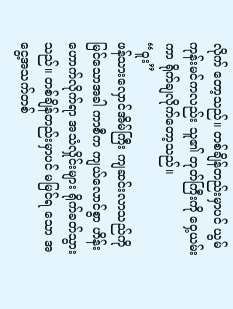လိုက် တော့သည်။ တစ်ချိန်တည်းမှာပင် ယွမ်ကုန်းမင်ကလည်း သူ၏ တုတ်ကြီးကို ဝှေ့ယမ်းကာ ရိုက်ချလိုက်တော့သည်။
“ဝူး”
ဖန်သားလှောင်အိမ်ကြီး ကျဆင်းလာသည်ကို မြင်သောအခါ ကာစီက ကျယ်လောင်စွာ ဟိန်းဟောက်လိုက်ရာ အသံလှိုင်းများ ရိုက်ခတ်သွားသည်။ တစ်ချိန်တည်းမှာပင် မမြင်ရ သော အငွေ့အသက်တစ်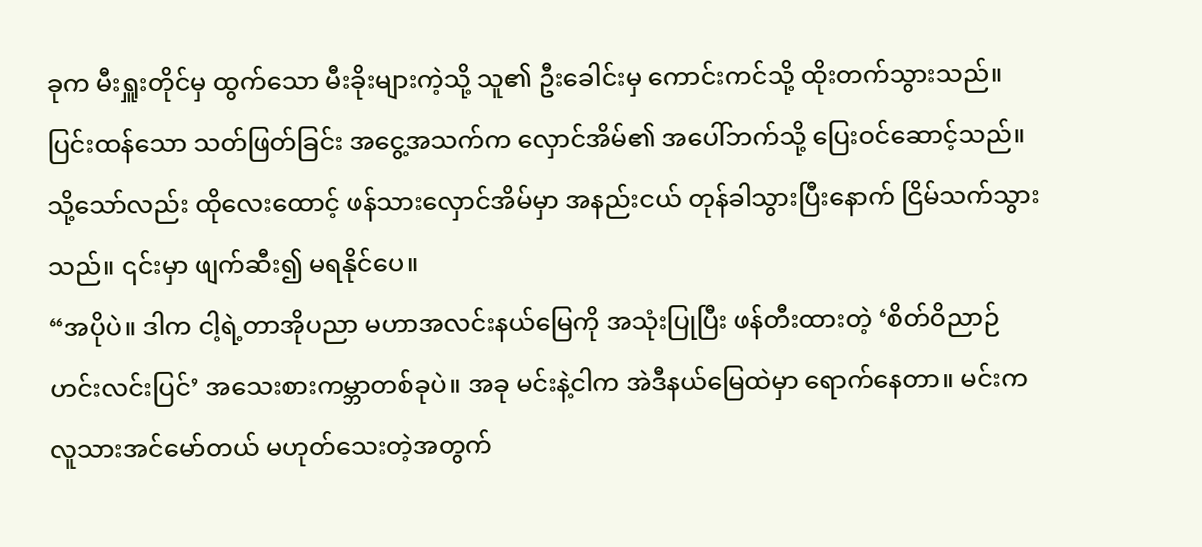ခုက မီးရှူးတိုင်မှ ထွက်သော မီးခိုးများကဲ့သို့ သူ၏ ဦးခေါင်းမှ ကောင်းကင်သို့ ထိုးတက်သွားသည်။ ပြင်းထန်သော သတ်ဖြတ်ခြင်း အငွေ့အသက်က လှောင်အိမ်၏ အပေါ်ဘက်သို့ ပြေးဝင်ဆောင့်သည်။ သို့သော်လည်း ထိုလေးထောင့် ဖန်သားလှောင်အိမ်မှာ အနည်းငယ် တုန်ခါသွားပြီးနောက် ငြိမ်သက်သွားသည်။ ၎င်းမှာ ဖျက်ဆီး၍ မရနိုင်ပေ။
“အပိုပဲ။ ဒါက ငါ့ရဲ့တာအိုပညာ မဟာအလင်းနယ်မြေကို အသုံးပြုပြီး ဖန်တီးထားတဲ့ ‘စိတ်ဝိညာဉ် ဟင်းလင်းပြင်’ အသေးစားကမ္ဘာတစ်ခုပဲ။ အခု မင်းနဲ့ငါက အဲဒီနယ်မြေထဲမှာ ရောက်နေတာ။ မင်းက လူသားအင်မော်တယ် မဟုတ်သေးတဲ့အတွက်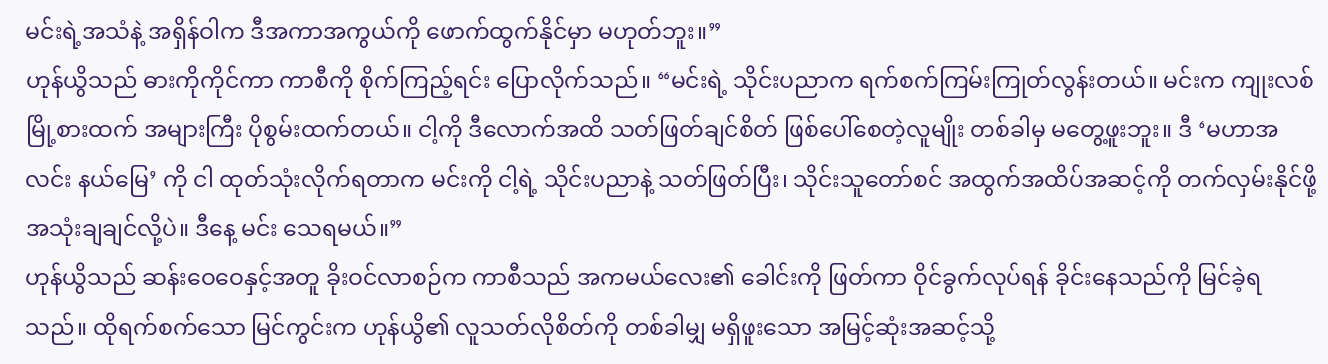မင်းရဲ့အသံနဲ့ အရှိန်ဝါက ဒီအကာအကွယ်ကို ဖောက်ထွက်နိုင်မှာ မဟုတ်ဘူး။”
ဟုန်ယွိသည် ဓားကိုကိုင်ကာ ကာစီကို စိုက်ကြည့်ရင်း ပြောလိုက်သည်။ “မင်းရဲ့ သိုင်းပညာက ရက်စက်ကြမ်းကြုတ်လွန်းတယ်။ မင်းက ကျုးလစ်မြို့စားထက် အများကြီး ပိုစွမ်းထက်တယ်။ ငါ့ကို ဒီလောက်အထိ သတ်ဖြတ်ချင်စိတ် ဖြစ်ပေါ်စေတဲ့လူမျိုး တစ်ခါမှ မတွေ့ဖူးဘူး။ ဒီ ‘မဟာအလင်း နယ်မြေ’ ကို ငါ ထုတ်သုံးလိုက်ရတာက မင်းကို ငါ့ရဲ့ သိုင်းပညာနဲ့ သတ်ဖြတ်ပြီး၊ သိုင်းသူတော်စင် အထွက်အထိပ်အဆင့်ကို တက်လှမ်းနိုင်ဖို့ အသုံးချချင်လို့ပဲ။ ဒီနေ့ မင်း သေရမယ်။”
ဟုန်ယွိသည် ဆန်းဝေဝေနှင့်အတူ ခိုးဝင်လာစဉ်က ကာစီသည် အကမယ်လေး၏ ခေါင်းကို ဖြတ်ကာ ဝိုင်ခွက်လုပ်ရန် ခိုင်းနေသည်ကို မြင်ခဲ့ရသည်။ ထိုရက်စက်သော မြင်ကွင်းက ဟုန်ယွိ၏ လူသတ်လိုစိတ်ကို တစ်ခါမျှ မရှိဖူးသော အမြင့်ဆုံးအဆင့်သို့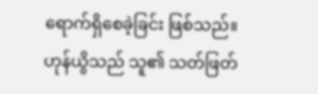ရောက်ရှိစေခဲ့ခြင်း ဖြစ်သည်။
ဟုန်ယွိသည် သူ၏ သတ်ဖြတ်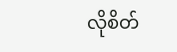လိုစိတ်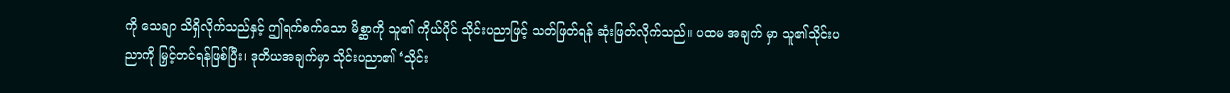ကို သေချာ သိရှိလိုက်သည်နှင့် ဤရက်စက်သော မိစ္ဆာကို သူ၏ ကိုယ်ပိုင် သိုင်းပညာဖြင့် သတ်ဖြတ်ရန် ဆုံးဖြတ်လိုက်သည်။ ပထမ အချက် မှာ သူ၏သိုင်းပညာကို မြှင့်တင်ရန်ဖြစ်ပြီး၊ ဒုတိယအချက်မှာ သိုင်းပညာ၏ ‘သိုင်း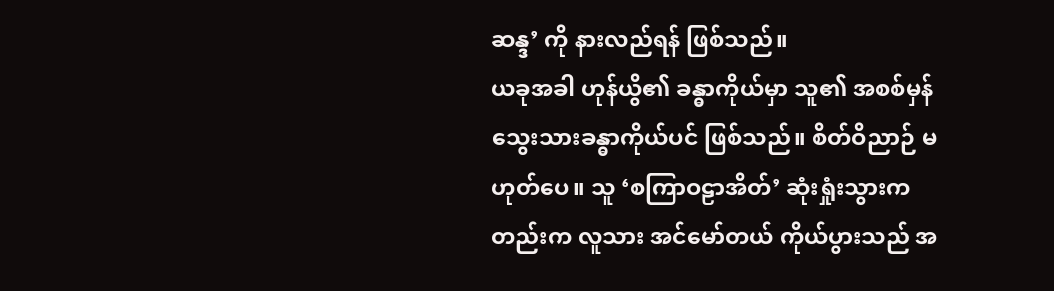ဆန္ဒ’ ကို နားလည်ရန် ဖြစ်သည်။
ယခုအခါ ဟုန်ယွိ၏ ခန္ဓာကိုယ်မှာ သူ၏ အစစ်မှန် သွေးသားခန္ဓာကိုယ်ပင် ဖြစ်သည်။ စိတ်ဝိညာဉ် မဟုတ်ပေ။ သူ ‘စကြာဝဠာအိတ်’ ဆုံးရှုံးသွားကတည်းက လူသား အင်မော်တယ် ကိုယ်ပွားသည် အ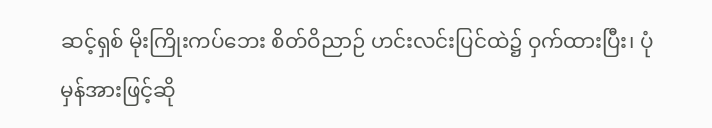ဆင့်ရှစ် မိုးကြိုးကပ်ဘေး စိတ်ဝိညာဉ် ဟင်းလင်းပြင်ထဲ၌ ဝှက်ထားပြီး၊ ပုံမှန်အားဖြင့်ဆို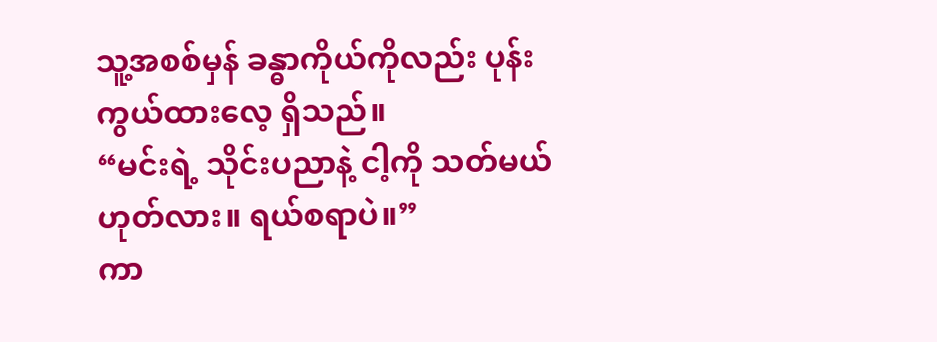သူ့အစစ်မှန် ခန္ဓာကိုယ်ကိုလည်း ပုန်းကွယ်ထားလေ့ ရှိသည်။
“မင်းရဲ့ သိုင်းပညာနဲ့ ငါ့ကို သတ်မယ် ဟုတ်လား။ ရယ်စရာပဲ။”
ကာ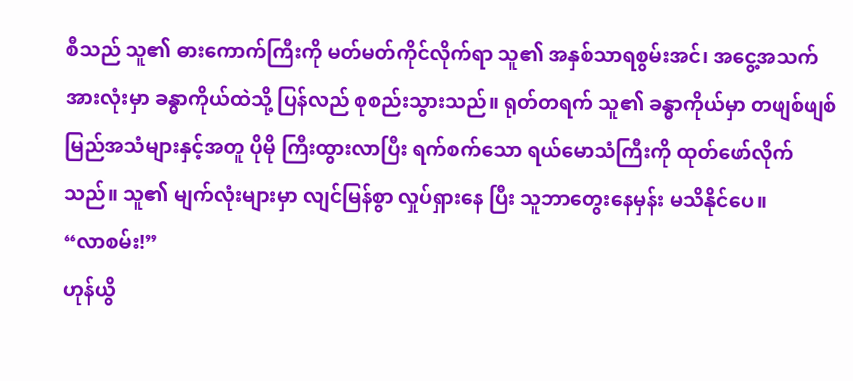စီသည် သူ၏ ဓားကောက်ကြီးကို မတ်မတ်ကိုင်လိုက်ရာ သူ၏ အနှစ်သာရစွမ်းအင်၊ အငွေ့အသက် အားလုံးမှာ ခန္ဓာကိုယ်ထဲသို့ ပြန်လည် စုစည်းသွားသည်။ ရုတ်တရက် သူ၏ ခန္ဓာကိုယ်မှာ တဖျစ်ဖျစ် မြည်အသံများနှင့်အတူ ပိုမို ကြီးထွားလာပြီး ရက်စက်သော ရယ်မောသံကြီးကို ထုတ်ဖော်လိုက်သည်။ သူ၏ မျက်လုံးများမှာ လျင်မြန်စွာ လှုပ်ရှားနေ ပြီး သူဘာတွေးနေမှန်း မသိနိုင်ပေ။
“လာစမ်း!”
ဟုန်ယွိ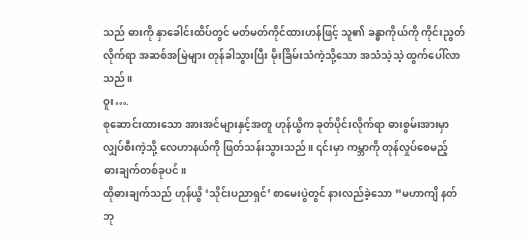သည် ဓားကို နှာခေါင်းထိပ်တွင် မတ်မတ်ကိုင်ထားဟန်ဖြင့် သူ၏ ခန္ဓာကိုယ်ကို ကိုင်းညွတ်လိုက်ရာ အဆစ်အမြဲများ တုန်ခါသွားပြီး မိုးခြိမ်းသံကဲ့သို့သော အသံသဲ့သဲ့ ထွက်ပေါ်လာသည်။
ဝူး….
စုဆောင်းထားသော အားအင်များနှင့်အတူ ဟုန်ယွိက ခုတ်ပိုင်းလိုက်ရာ ဓားစွမ်းအားမှာ လျှပ်စီးကဲ့သို့ လေဟာနယ်ကို ဖြတ်သန်းသွားသည်။ ၎င်းမှာ ကမ္ဘာကို တုန်လှုပ်စေမည့် ဓားချက်တစ်ခုပင်။
ထိုဓားချက်သည် ဟုန်ယွိ ‘သိုင်းပညာရှင်’ စာမေးပွဲတွင် နားလည်ခဲ့သော “မဟာကျိ နတ်ဘု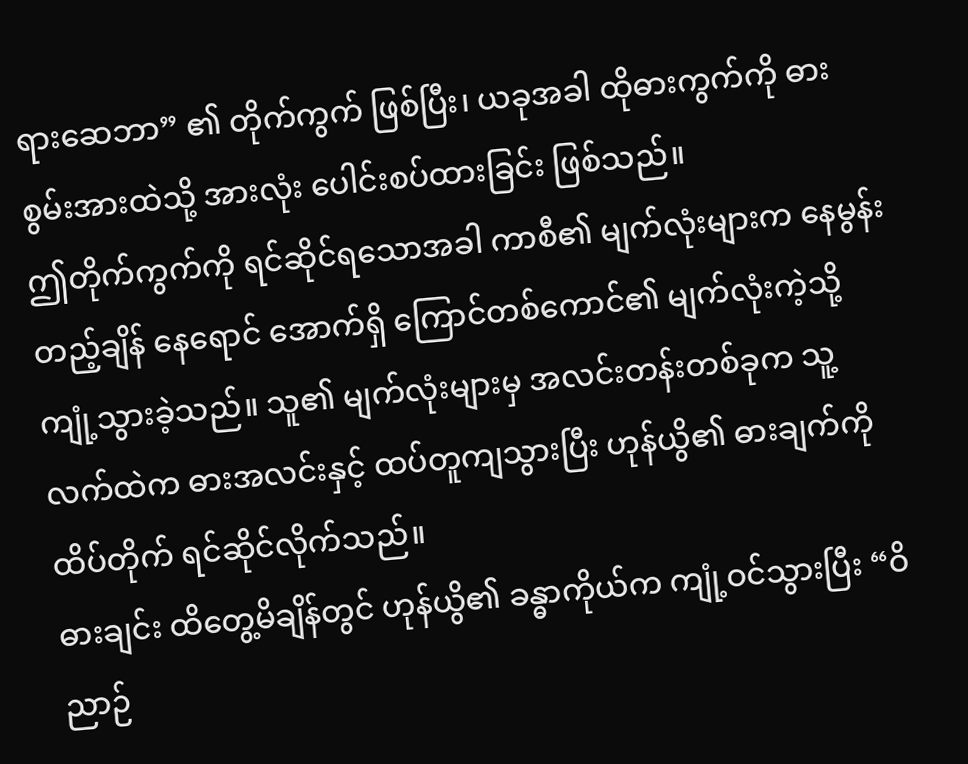ရားဆေဘာ” ၏ တိုက်ကွက် ဖြစ်ပြီး၊ ယခုအခါ ထိုဓားကွက်ကို ဓားစွမ်းအားထဲသို့ အားလုံး ပေါင်းစပ်ထားခြင်း ဖြစ်သည်။
ဤတိုက်ကွက်ကို ရင်ဆိုင်ရသောအခါ ကာစီ၏ မျက်လုံးများက နေမွန်းတည့်ချိန် နေရောင် အောက်ရှိ ကြောင်တစ်ကောင်၏ မျက်လုံးကဲ့သို့ ကျုံ့သွားခဲ့သည်။ သူ၏ မျက်လုံးများမှ အလင်းတန်းတစ်ခုက သူ့လက်ထဲက ဓားအလင်းနှင့် ထပ်တူကျသွားပြီး ဟုန်ယွိ၏ ဓားချက်ကို ထိပ်တိုက် ရင်ဆိုင်လိုက်သည်။
ဓားချင်း ထိတွေ့မိချိန်တွင် ဟုန်ယွိ၏ ခန္ဓာကိုယ်က ကျုံ့ဝင်သွားပြီး “ဝိညာဉ်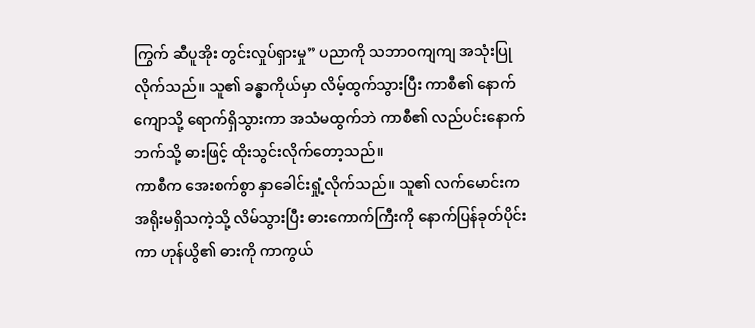ကြွက် ဆီပူအိုး တွင်းလှုပ်ရှားမှု” ပညာကို သဘာဝကျကျ အသုံးပြုလိုက်သည်။ သူ၏ ခန္ဓာကိုယ်မှာ လိမ့်ထွက်သွားပြီး ကာစီ၏ နောက်ကျောသို့ ရောက်ရှိသွားကာ အသံမထွက်ဘဲ ကာစီ၏ လည်ပင်းနောက်ဘက်သို့ ဓားဖြင့် ထိုးသွင်းလိုက်တော့သည်။
ကာစီက အေးစက်စွာ နှာခေါင်းရှုံ့လိုက်သည်။ သူ၏ လက်မောင်းက အရိုးမရှိသကဲ့သို့ လိမ်သွားပြီး ဓားကောက်ကြီးကို နောက်ပြန်ခုတ်ပိုင်းကာ ဟုန်ယွိ၏ ဓားကို ကာကွယ်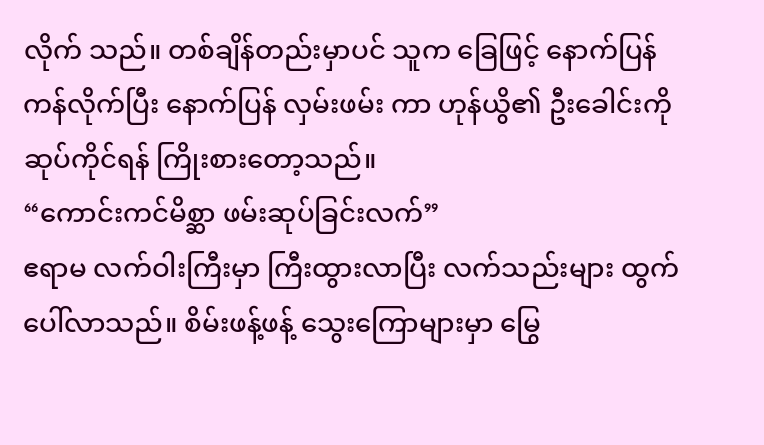လိုက် သည်။ တစ်ချိန်တည်းမှာပင် သူက ခြေဖြင့် နောက်ပြန်ကန်လိုက်ပြီး နောက်ပြန် လှမ်းဖမ်း ကာ ဟုန်ယွိ၏ ဦးခေါင်းကို ဆုပ်ကိုင်ရန် ကြိုးစားတော့သည်။
“ကောင်းကင်မိစ္ဆာ ဖမ်းဆုပ်ခြင်းလက်”
ဧရာမ လက်ဝါးကြီးမှာ ကြီးထွားလာပြီး လက်သည်းများ ထွက်ပေါ်လာသည်။ စိမ်းဖန့်ဖန့် သွေးကြောများမှာ မြွေ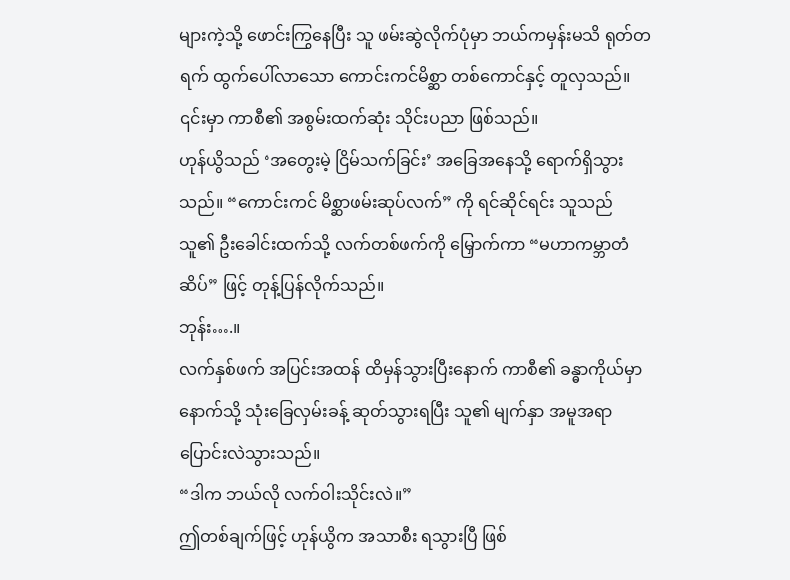များကဲ့သို့ ဖောင်းကြွနေပြီး သူ ဖမ်းဆွဲလိုက်ပုံမှာ ဘယ်ကမှန်းမသိ ရုတ်တရက် ထွက်ပေါ်လာသော ကောင်းကင်မိစ္ဆာ တစ်ကောင်နှင့် တူလှသည်။ ၎င်းမှာ ကာစီ၏ အစွမ်းထက်ဆုံး သိုင်းပညာ ဖြစ်သည်။
ဟုန်ယွိသည် ‘အတွေးမဲ့ ငြိမ်သက်ခြင်း’ အခြေအနေသို့ ရောက်ရှိသွားသည်။ “ကောင်းကင် မိစ္ဆာဖမ်းဆုပ်လက်” ကို ရင်ဆိုင်ရင်း သူသည် သူ၏ ဦးခေါင်းထက်သို့ လက်တစ်ဖက်ကို မြှောက်ကာ “မဟာကမ္ဘာတံဆိပ်” ဖြင့် တုန့်ပြန်လိုက်သည်။
ဘုန်း….။
လက်နှစ်ဖက် အပြင်းအထန် ထိမှန်သွားပြီးနောက် ကာစီ၏ ခန္ဓာကိုယ်မှာ နောက်သို့ သုံးခြေလှမ်းခန့် ဆုတ်သွားရပြီး သူ၏ မျက်နှာ အမူအရာ ပြောင်းလဲသွားသည်။
“ဒါက ဘယ်လို လက်ဝါးသိုင်းလဲ။”
ဤတစ်ချက်ဖြင့် ဟုန်ယွိက အသာစီး ရသွားပြီ ဖြစ်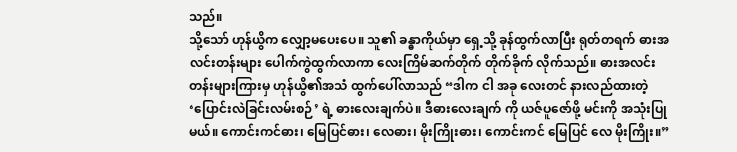သည်။
သို့သော် ဟုန်ယွိက လျှော့မပေးပေ။ သူ၏ ခန္ဓာကိုယ်မှာ ရှေ့သို့ ခုန်ထွက်လာပြီး ရုတ်တရက် ဓားအလင်းတန်းများ ပေါက်ကွဲထွက်လာကာ လေးကြိမ်ဆက်တိုက် တိုက်ခိုက် လိုက်သည်။ ဓားအလင်းတန်းများကြားမှ ဟုန်ယွိ၏အသံ ထွက်ပေါ်လာသည် “ဒါက ငါ အခု လေးတင် နားလည်ထားတဲ့ ‘ပြောင်းလဲခြင်းလမ်းစဉ်’ ရဲ့ ဓားလေးချက်ပဲ။ ဒီဓားလေးချက် ကို ယဇ်ပူဇော်ဖို့ မင်းကို အသုံးပြုမယ်။ ကောင်းကင်ဓား၊ မြေပြင်ဓား၊ လေဓား၊ မိုးကြိုးဓား၊ ကောင်းကင် မြေပြင် လေ မိုးကြိုး။”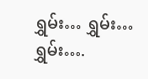ရွှမ်း… ရွှမ်း… ရွှမ်း….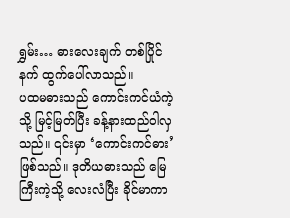ရွှမ်း… ဓားလေးချက် တစ်ပြိုင်နက် ထွက်ပေါ်လာသည်။
ပထမဓားသည် ကောင်းကင်ယံကဲ့သို့ မြင့်မြတ်ပြီး ခန့်နားထည်ဝါလှသည်။ ၎င်းမှာ ‘ကောင်းကင်ဓား’ ဖြစ်သည်။ ဒုတိယဓားသည် မြေကြီးကဲ့သို့ လေးလံပြီး ခိုင်မာကာ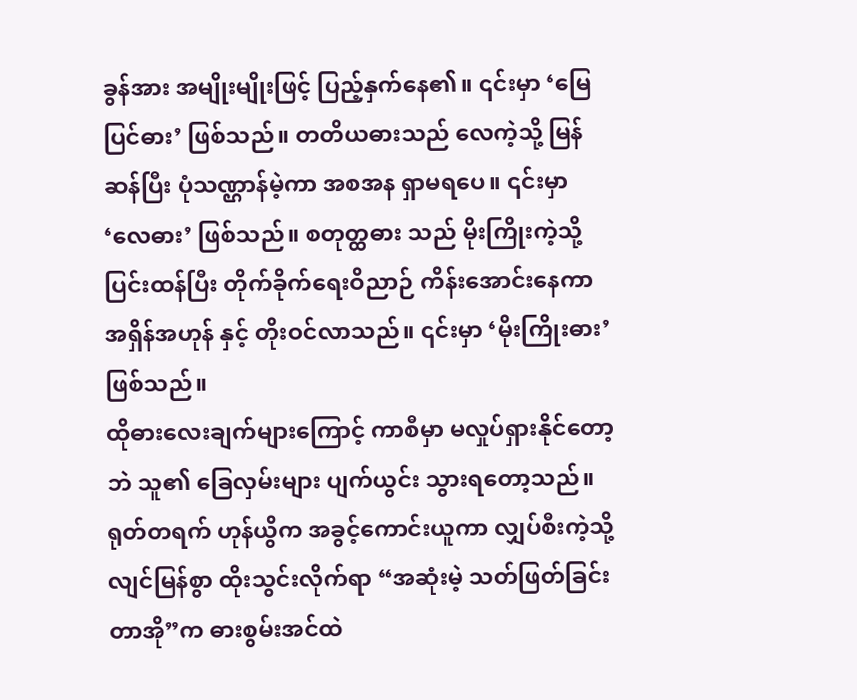ခွန်အား အမျိုးမျိုးဖြင့် ပြည့်နှက်နေ၏။ ၎င်းမှာ ‘မြေပြင်ဓား’ ဖြစ်သည်။ တတိယဓားသည် လေကဲ့သို့ မြန်ဆန်ပြီး ပုံသဏ္ဌာန်မဲ့ကာ အစအန ရှာမရပေ။ ၎င်းမှာ ‘လေဓား’ ဖြစ်သည်။ စတုတ္ထဓား သည် မိုးကြိုးကဲ့သို့ ပြင်းထန်ပြီး တိုက်ခိုက်ရေးဝိညာဉ် ကိန်းအောင်းနေကာ အရှိန်အဟုန် နှင့် တိုးဝင်လာသည်။ ၎င်းမှာ ‘မိုးကြိုးဓား’ ဖြစ်သည်။
ထိုဓားလေးချက်များကြောင့် ကာစီမှာ မလှုပ်ရှားနိုင်တော့ဘဲ သူ၏ ခြေလှမ်းများ ပျက်ယွင်း သွားရတော့သည်။
ရုတ်တရက် ဟုန်ယွိက အခွင့်ကောင်းယူကာ လျှပ်စီးကဲ့သို့ လျင်မြန်စွာ ထိုးသွင်းလိုက်ရာ “အဆုံးမဲ့ သတ်ဖြတ်ခြင်းတာအို”က ဓားစွမ်းအင်ထဲ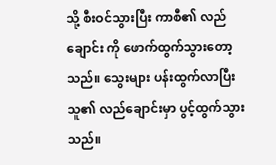သို့ စီးဝင်သွားပြီး ကာစီ၏ လည်ချောင်း ကို ဖောက်ထွက်သွားတော့သည်။ သွေးများ ပန်းထွက်လာပြီး သူ၏ လည်ချောင်းမှာ ပွင့်ထွက်သွားသည်။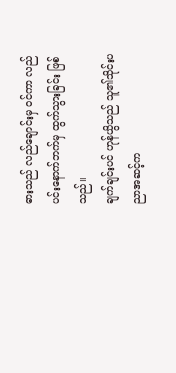ဓားသည် လည်ချောင်းမှ ဝင်ကာ လည်ပင်းနောက်ဘက်မှ ထွက်သွားခြင်း ဖြစ်သည်။
ချက်ချင်းပင် ဟုန်ယွိသည် သူ၏သိုင်းပညာအဆင့်က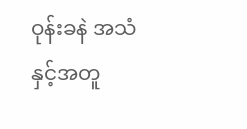ဝုန်းခနဲ အသံနှင့်အတူ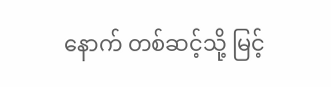နောက် တစ်ဆင့်သို့ မြင့်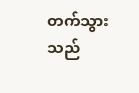တက်သွားသည်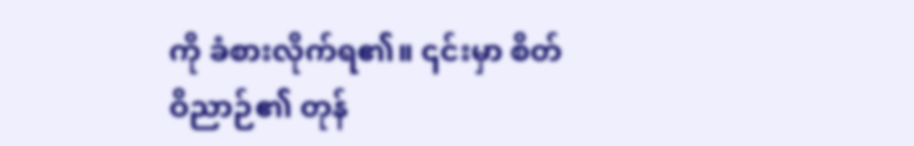ကို ခံစားလိုက်ရ၏။ ၎င်းမှာ စိတ်ဝိညာဉ်၏ တုန်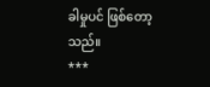ခါမှုပင် ဖြစ်တော့သည်။
***